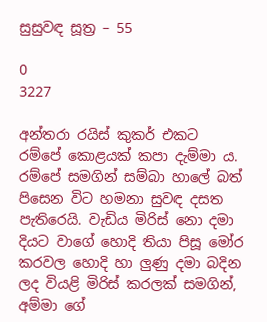සුසුවඳ සූත්‍ර – 55

0
3227

අන්තරා රයිස් කුකර් එකට රම්පේ කොළයක් කපා දැම්මා ය. රම්පේ සමගින් සම්බා හාලේ බත් පිසෙන විට හමනා සුවඳ දසත පැතිරෙයි. වැඩිය මිරිස් නො දමා දියට වාගේ හොදි තියා පිසූ මෝර කරවල හොදි හා ලුණු දමා බදින ලද වියළි මිරිස් කරලක් සමගින්, අම්මා ගේ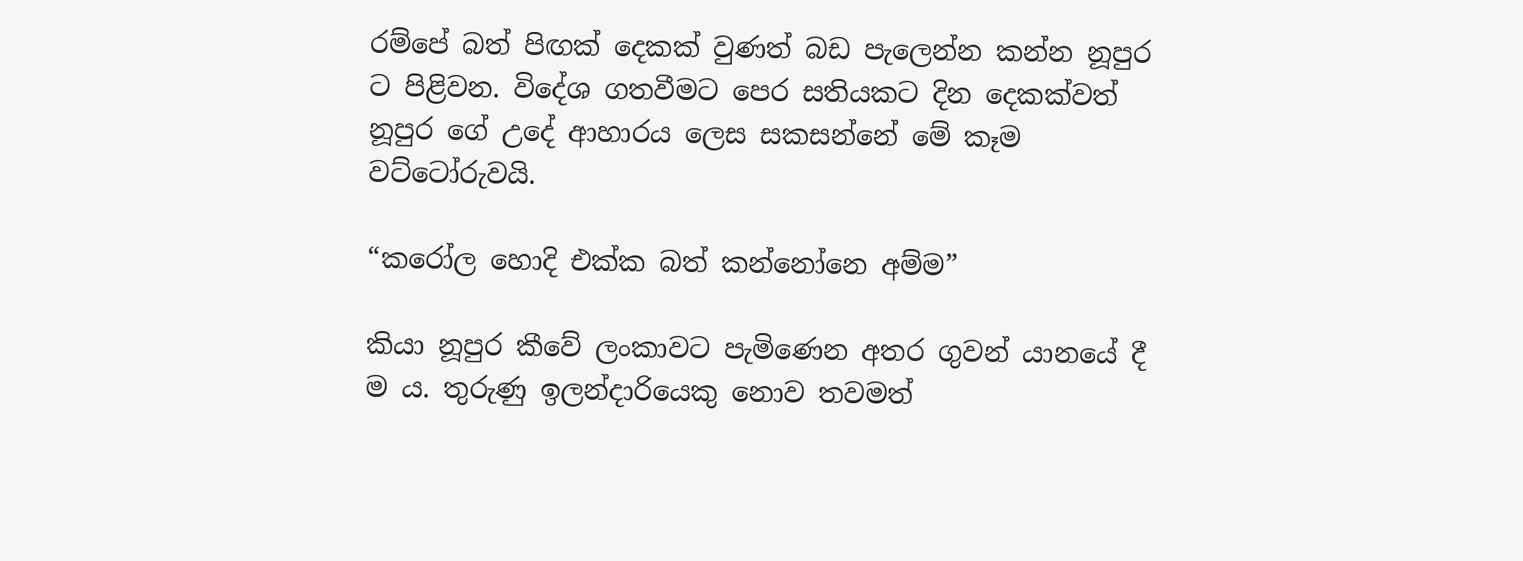රම්පේ බත් පිඟක් දෙකක් වුණත් බඩ පැලෙන්න කන්න නූපුර ට පිළිවන. විදේශ ගතවීමට පෙර සතියකට දින දෙකක්වත් නූපුර ගේ උදේ ආහාරය ලෙස සකසන්නේ මේ කෑම වට්ටෝරුවයි.

“කරෝල හොදි එක්ක බත් කන්නෝනෙ අම්ම”

කියා නූපුර කීවේ ලංකාවට පැමිණෙන අතර ගුවන් යානයේ දී ම ය. තුරුණු ඉලන්දාරියෙකු නොව තවමත්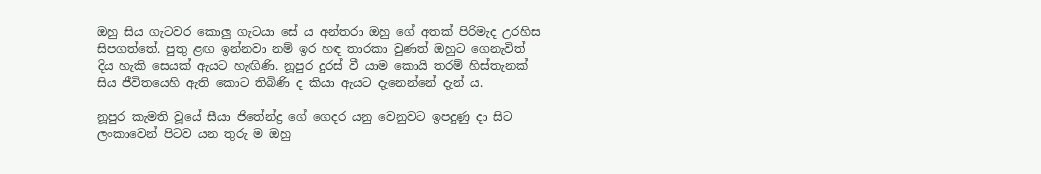ඔහු සිය ගැටවර කොලු ගැටයා සේ ය අන්තරා ඔහු ගේ අතක් පිරිමැද උරහිස සිපගත්තේ. පුතු ළඟ ඉන්නවා නම් ඉර හඳ තාරකා වුණත් ඔහුට ගෙනැවිත් දිය හැකි සෙයක් ඇයට හැඟිණි. නූපුර දුරස් වී යාම කොයි තරම් හිස්තැනක් සිය ජීවිතයෙහි ඇති කොට තිබිණි ද කියා ඇයට දැනෙන්නේ දැන් ය.

නූපුර කැමති වූයේ සීයා ජිතේන්ද්‍ර ගේ ගෙදර යනු වෙනුවට ඉපදුණු දා සිට ලංකාවෙන් පිටව යන තුරු ම ඔහු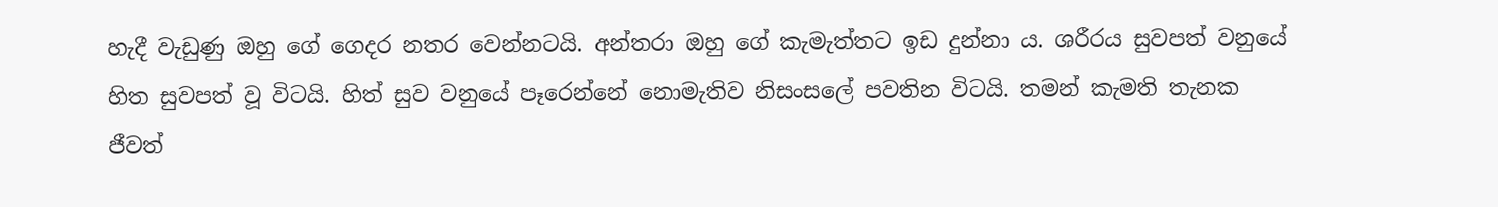හැදී වැඩුණු ඔහු ගේ ගෙදර නතර වෙන්නටයි. අන්තරා ඔහු ගේ කැමැත්තට ඉඩ දුන්නා ය. ශරීරය සුවපත් වනුයේ හිත සුවපත් වූ විටයි. හිත් සුව වනුයේ පෑරෙන්නේ නොමැතිව නිසංසලේ පවතින විටයි. තමන් කැමති තැනක ජීවත්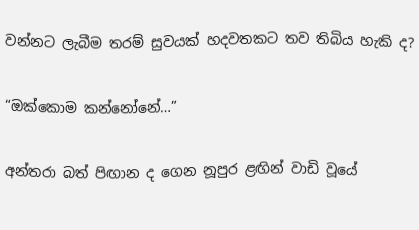වන්නට ලැබීම තරම් සුවයක් හදවතකට තව තිබිය හැකි ද?

“ඔක්කොම කන්නෝනේ…”

අන්තරා බත් පිඟාන ද ගෙන නූපුර ළඟින් වාඩි වූයේ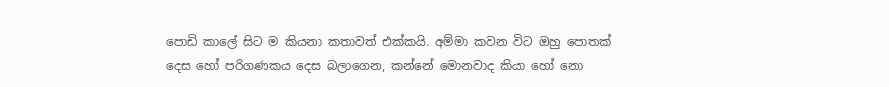පොඩි කාලේ සිට ම කියනා කතාවත් එක්කයි. අම්මා කවන විට ඔහු පොතක් දෙස හෝ පරිගණකය දෙස බලාගෙන, කන්නේ මොනවාද කියා හෝ නො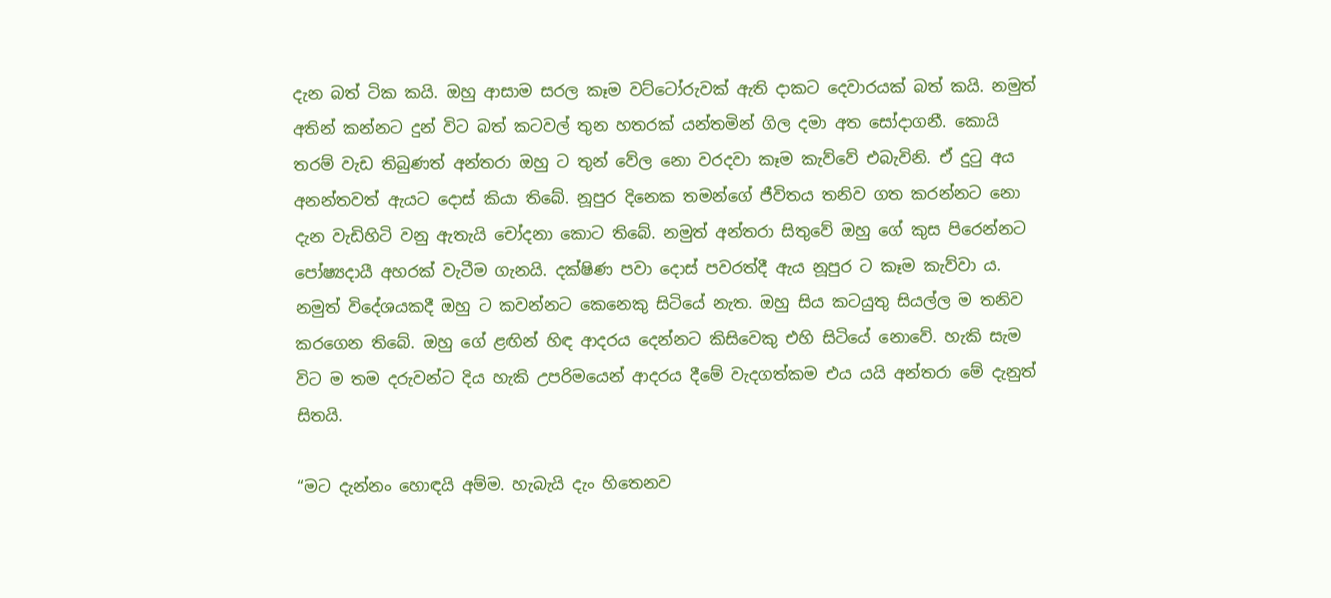දැන බත් ටික කයි. ඔහු ආසාම සරල කෑම වට්ටෝරුවක් ඇති දාකට දෙවාරයක් බත් කයි. නමුත් අතින් කන්නට දුන් විට බත් කටවල් තුන හතරක් යන්තමින් ගිල දමා අත සෝදාගනී. කොයි තරම් වැඩ තිබුණත් අන්තරා ඔහු ට තුන් වේල නො වරදවා කෑම කැව්වේ එබැවිනි. ඒ දුටු අය අනන්තවත් ඇයට දොස් කියා තිබේ. නූපුර දිනෙක තමන්ගේ ජීවිතය තනිව ගත කරන්නට නො දැන වැඩිහිටි වනු ඇතැයි චෝදනා කොට තිබේ. නමුත් අන්තරා සිතුවේ ඔහු ගේ කුස පිරෙන්නට පෝෂ්‍යදායී අහරක් වැටීම ගැනයි. දක්ෂිණ පවා දොස් පවරත්දී ඇය නූපුර ට කෑම කැව්වා ය. නමුත් විදේශයකදී ඔහු ට කවන්නට කෙනෙකු සිටියේ නැත. ඔහු සිය කටයුතු සියල්ල ම තනිව කරගෙන තිබේ. ඔහු ගේ ළඟින් හිඳ ආදරය දෙන්නට කිසිවෙකු එහි සිටියේ නොවේ. හැකි සැම විට ම තම දරුවන්ට දිය හැකි උපරිමයෙන් ආදරය දීමේ වැදගත්කම එය යයි අන්තරා මේ දැනුත් සිතයි.

“මට දැන්නං හොඳයි අම්ම. හැබැයි දැං හිතෙනව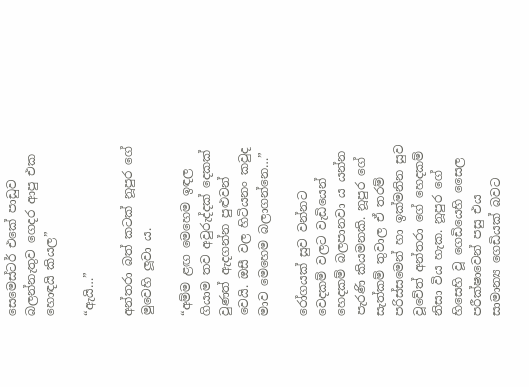සෙමෙස්ටර් එකේ පාඩුව බලන්නැතුව ගෙදර ආපු එක හොඳයි කියල”

“ඇයි…”

අන්තරා බත් කටක් නූපුර ගේ මුවෙහි ලූවා ය.

“අම්ම ළඟ මෙහෙම ඉඳල ගියාම තව අවුරුද්දක් දෙකක් වුණත් ඇදගන්න පුළුවන් වෙයි. ඔසී වල හිටියනං කවුද මාව මෙහෙම බලාගන්නෙ…”

රෝගයක් සුව වන්නට වෙදකම් වලට වැඩියෙන් හෙදකම් බලපානවා ය යන්න පැරණි කියමනකි. නූපුර ගේ සැත්කම් තුවාල ඒ තරම් පරිස්සමෙන් හා ඉක්මනින සුව වූවේත් අන්තරා ගේ හෙදකම් නිසා විය හැක. නූපුර ගේ හිසෙහි වූ ගෙඩියෙහි සෛල පරීක්ෂාවෙන් පසු එය සාමාන්‍ය ගෙඩියක් බවට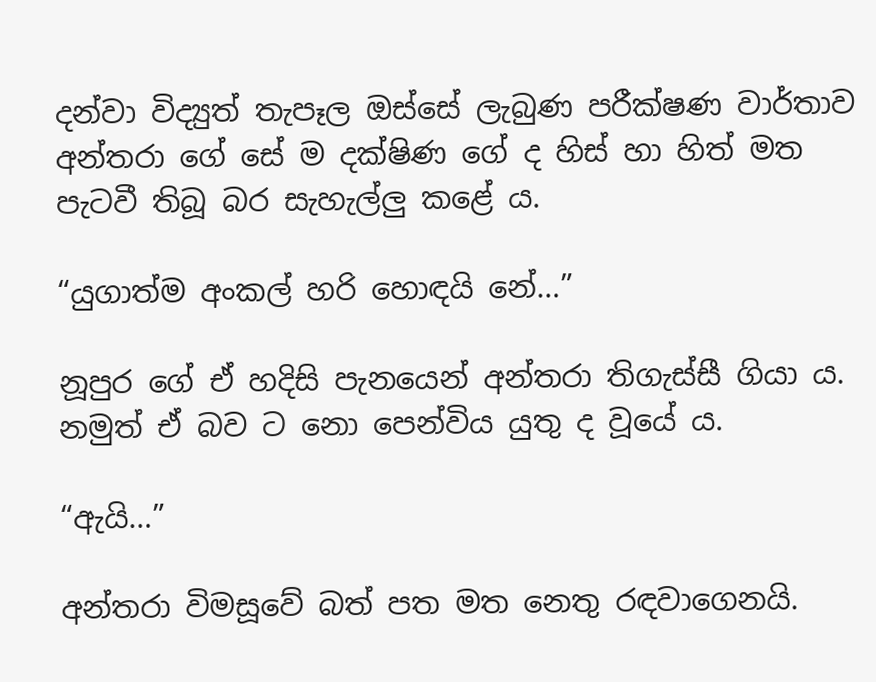දන්වා විද්‍යුත් තැපෑල ඔස්සේ ලැබුණ පරීක්ෂණ වාර්තාව අන්තරා ගේ සේ ම දක්ෂිණ ගේ ද හිස් හා හිත් මත පැටවී තිබූ බර සැහැල්ලු කළේ ය.

“යුගාත්ම අංකල් හරි හොඳයි නේ…”

නූපුර ගේ ඒ හදිසි පැනයෙන් අන්තරා තිගැස්සී ගියා ය. නමුත් ඒ බව ට නො පෙන්විය යුතු ද වූයේ ය.

“ඇයි…”

අන්තරා විමසූවේ බත් පත මත නෙතු රඳවාගෙනයි.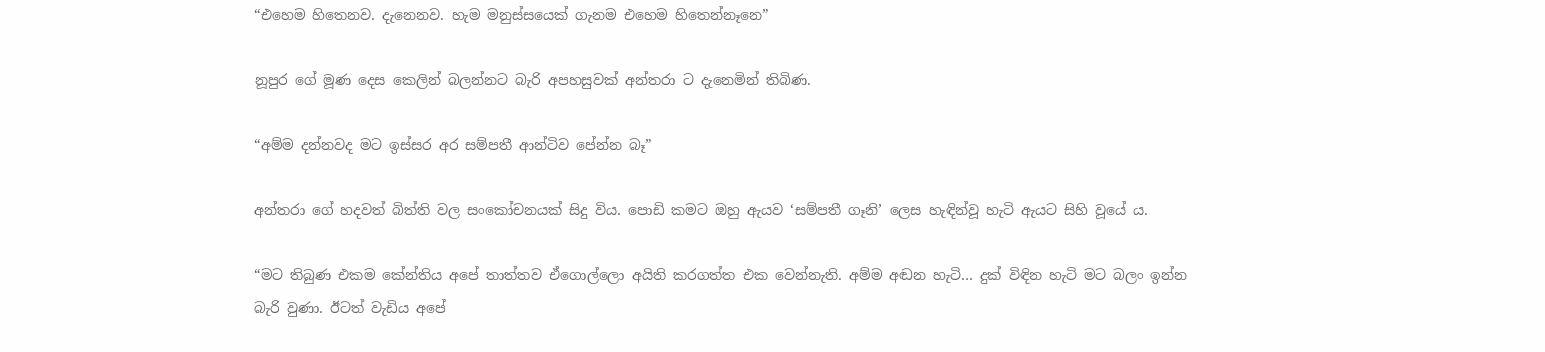“එහෙම හිතෙනව. දැනෙනව. හැම මනුස්සයෙක් ගැනම එහෙම හිතෙන්නෑනෙ”

නූපුර ගේ මූණ දෙස කෙලින් බලන්නට බැරි අපහසුවක් අන්තරා ට දැනෙමින් තිබිණ.

“අම්ම දන්නවද මට ඉස්සර අර සම්පතී ආන්ටිව පේන්න බෑ”

අන්තරා ගේ හදවත් බිත්ති වල සංකෝචනයක් සිදු විය. පොඩි කමට ඔහු ඇයව ‘සම්පතී ගෑනි’ ලෙස හැඳින්වූ හැටි ඇයට සිහි වූයේ ය.

“මට තිබුණ එකම කේන්තිය අපේ තාත්තව ඒගොල්ලො අයිති කරගත්ත එක වෙන්නැති. අම්ම අඬන හැටි… දුක් විඳින හැටි මට බලං ඉන්න බැරි වුණා. ඊටත් වැඩිය අපේ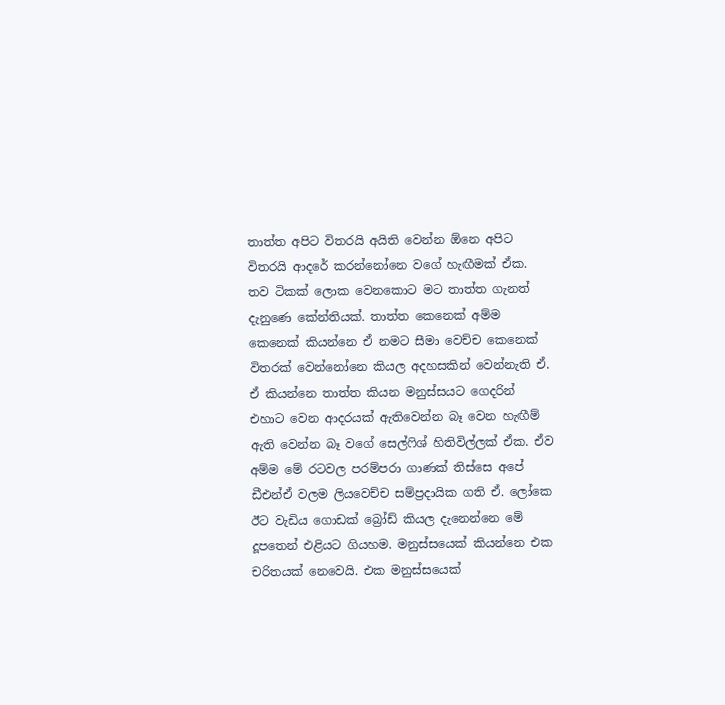තාත්ත අපිට විතරයි අයිති වෙන්න ඕනෙ අපිට විතරයි ආදරේ කරන්නෝනෙ වගේ හැඟීමක් ඒක. තව ටිකක් ලොක වෙනකොට මට තාත්ත ගැනත් දැනුණෙ කේන්තියක්. තාත්ත කෙනෙක් අම්ම කෙනෙක් කියන්නෙ ඒ නමට සීමා වෙච්ච කෙනෙක් විතරක් වෙන්නෝනෙ කියල අදහසකින් වෙන්නැති ඒ. ඒ කියන්නෙ තාත්ත කියන මනුස්සයට ගෙදරින් එහාට වෙන ආදරයක් ඇතිවෙන්න බෑ වෙන හැඟීම් ඇති වෙන්න බෑ වගේ සෙල්ෆිශ් හිතිවිල්ලක් ඒක. ඒව අම්ම මේ රටවල පරම්පරා ගාණක් තිස්සෙ අපේ ඩීඑන්ඒ වලම ලියවෙච්ච සම්ප්‍රදායික ගති ඒ. ලෝකෙ ඊට වැඩිය ගොඩක් බ්‍රෝඩ් කියල දැනෙන්නෙ මේ දූපතෙන් එළියට ගියහම. මනුස්සයෙක් කියන්නෙ එක චරිතයක් නෙවෙයි. එක මනුස්සයෙක්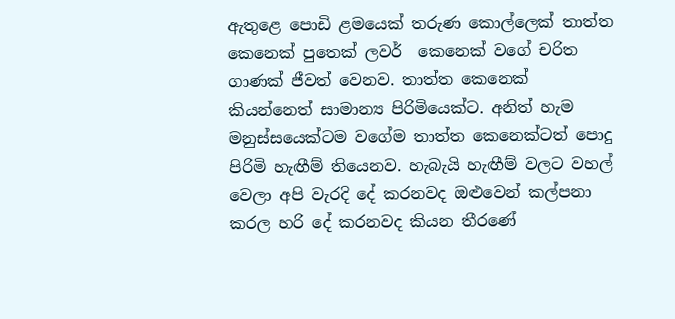ඇතුළෙ පොඩි ළමයෙක් තරුණ කොල්ලෙක් තාත්ත කෙනෙක් පුතෙක් ලවර්  කෙනෙක් වගේ චරිත ගාණක් ජීවත් වෙනව. තාත්ත කෙනෙක් කියන්නෙත් සාමාන්‍ය පිරිමියෙක්ට. අනිත් හැම මනුස්සයෙක්ටම වගේම තාත්ත කෙනෙක්ටත් පොදු පිරිමි හැඟීම් තියෙනව. හැබැයි හැඟීම් වලට වහල් වෙලා අපි වැරදි දේ කරනවද ඔළුවෙන් කල්පනා කරල හරි දේ කරනවද කියන තීරණේ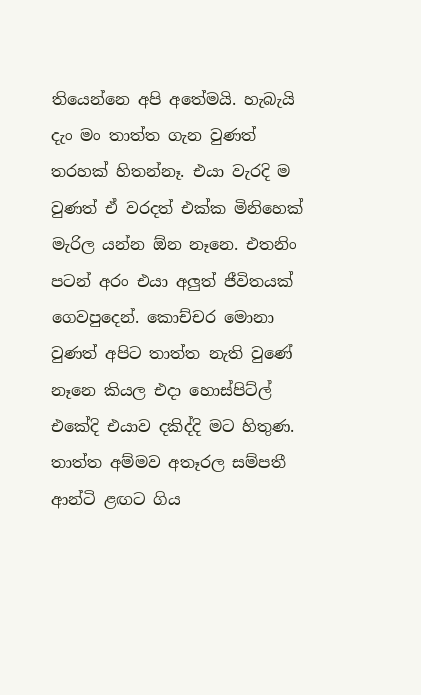තියෙන්නෙ අපි අතේමයි. හැබැයි දැං මං තාත්ත ගැන වුණත් තරහක් හිතන්නෑ. එයා වැරදි ම වුණත් ඒ වරදත් එක්ක මිනිහෙක් මැරිල යන්න ඕන නෑනෙ. එතනිං පටන් අරං එයා අලුත් ජීවිතයක් ගෙවපුදෙන්. කොච්චර මොනා වුණත් අපිට තාත්ත නැති වුණේ නෑනෙ කියල එදා හොස්පිට්ල් එකේදි එයාව දකිද්දි මට හිතුණ. තාත්ත අම්මව අතෑරල සම්පතී ආන්ටි ළඟට ගිය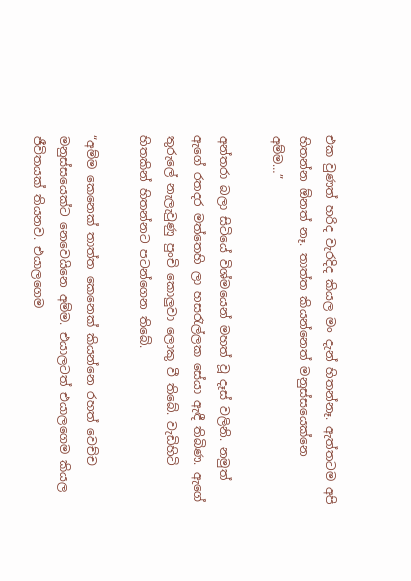එක වුණත් හරිද වැරදිද කියල මං දැන් හිතන්නෑ. ඇත්තටම අපි හිතන්න ඕනත් නෑ. තාත්ත කියන්නෙත් මනුස්සයෙක්නෙ අම්ම…”

අන්තරා බලා සිටියේ විශ්මයෙන් මහත් වූ දෑස් වලිනි. නමුත් ඇගේ රතදර මත්තෙහි ලා හසරැල්ලක සේයා ඇඳී තිබිණ. ඇගේ තුරුලේ නැලැවුණු පුංචි කොලුවා ලොකු වී තිබේ. වැඩිහිටි හිතකින් හිතන්නට පටන්ගෙන තිබේ.

“අම්ම කෙනෙක් තාත්ත කෙනෙක් කියන්නෙ රහත් වෙච්ච මනුස්සයෙක්ට නෙවෙයිනෙ අම්ම. එයාලටත් එයාලගෙම කියල ජීවිතයක් තියනව. එයාලගෙම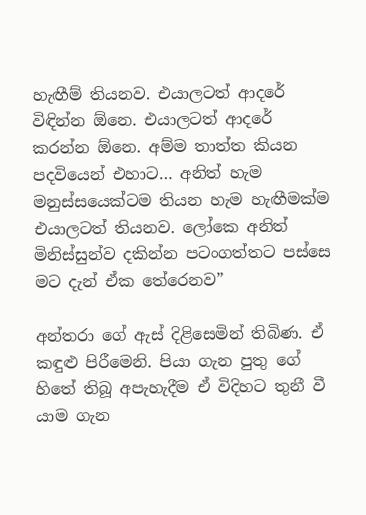හැඟීම් තියනව. එයාලටත් ආදරේ විඳින්න ඕනෙ. එයාලටත් ආදරේ කරන්න ඕනෙ. අම්ම තාත්ත කියන පදවියෙන් එහාට… අනිත් හැම මනුස්සයෙක්ටම තියන හැම හැඟීමක්ම එයාලටත් තියනව. ලෝකෙ අනිත් මිනිස්සුන්ව දකින්න පටංගත්තට පස්සෙ මට දැන් ඒක තේරෙනව”

අන්තරා ගේ ඇස් දිළිසෙමින් තිබිණ. ඒ කඳුළු පිරීමෙනි. පියා ගැන පුතු ගේ හිතේ තිබූ අපැහැදීම ඒ විදිහට තුනී වී යාම ගැන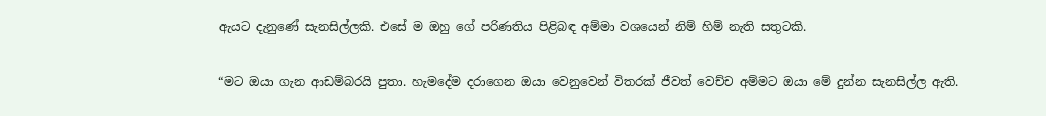ඇයට දැනුණේ සැනසිල්ලකි. එසේ ම ඔහු ගේ පරිණතිය පිළිබඳ අම්මා වශයෙන් නිම් හිම් නැති සතුටකි.

“මට ඔයා ගැන ආඩම්බරයි පුතා. හැමදේම දරාගෙන ඔයා වෙනුවෙන් විතරක් ජීවත් වෙච්ච අම්මට ඔයා මේ දුන්න සැනසිල්ල ඇති.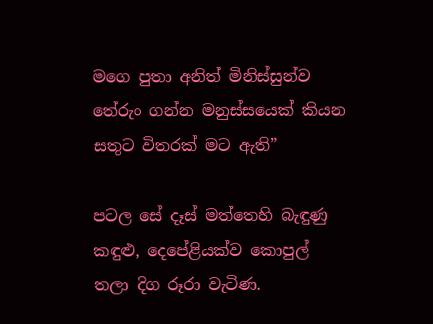මගෙ පුතා අනිත් මිනිස්සුන්ව තේරුං ගන්න මනුස්සයෙක් කියන සතුට විතරක් මට ඇති”

පටල සේ දෑස් මත්තෙහි බැඳුණු කඳුළු, දෙපේළියක්ව කොපුල් තලා දිග රූරා වැටිණ.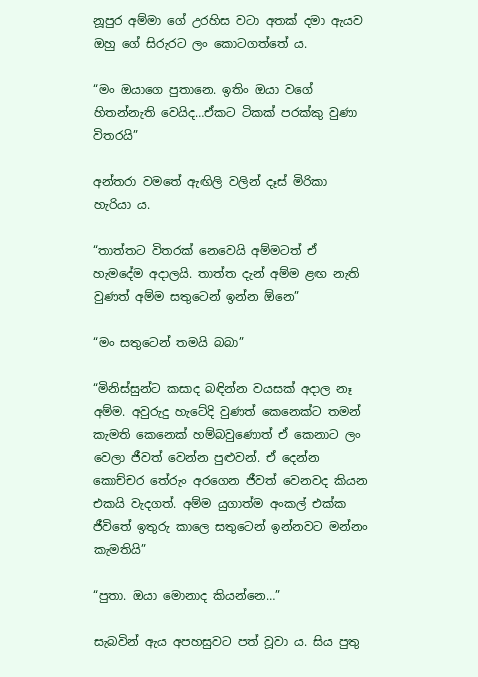නූපුර අම්මා ගේ උරහිස වටා අතක් දමා ඇයව ඔහු ගේ සිරුරට ලං කොටගත්තේ ය.

“මං ඔයාගෙ පුතානෙ. ඉතිං ඔයා වගේ හිතන්නැති වෙයිද…ඒකට ටිකක් පරක්කු වුණා විතරයි”

අන්තරා වමතේ ඇඟිලි වලින් දෑස් මිරිකා හැරියා ය.

“තාත්තට විතරක් නෙවෙයි අම්මටත් ඒ හැමදේම අදාලයි. තාත්ත දැන් අම්ම ළඟ නැති වුණත් අම්ම සතුටෙන් ඉන්න ඕනෙ”

“මං සතුටෙන් තමයි බබා”

“මිනිස්සුන්ට කසාද බඳින්න වයසක් අදාල නෑ අම්ම. අවුරුදු හැටේදි වුණත් කෙනෙක්ට තමන් කැමති කෙනෙක් හම්බවුණොත් ඒ කෙනාට ලං වෙලා ජීවත් වෙන්න පුළුවන්. ඒ දෙන්න කොච්චර තේරුං අරගෙන ජීවත් වෙනවද කියන එකයි වැදගත්. අම්ම යුගාත්ම අංකල් එක්ක ජීවිතේ ඉතුරු කාලෙ සතුටෙන් ඉන්නවට මන්නං කැමතියි”

“පුතා. ඔයා මොනාද කියන්නෙ…”

සැබවින් ඇය අපහසුවට පත් වූවා ය. සිය පුතු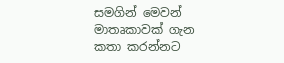සමගින් මෙවන් මාතෘකාවක් ගැන කතා කරන්නට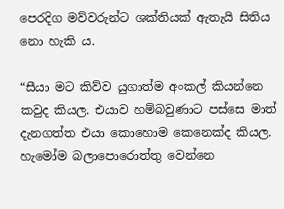පෙරදිග මව්වරුන්ට ශක්තියක් ඇතැයි සිතිය නො හැකි ය.

“සීයා මට කිව්ව යුගාත්ම අංකල් කියන්නෙ කවුද කියල. එයාව හම්බවුණාට පස්සෙ මාත් දැනගත්ත එයා කොහොම කෙනෙක්ද කියල. හැමෝම බලාපොරොත්තු වෙන්නෙ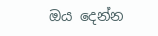ඔය දෙන්න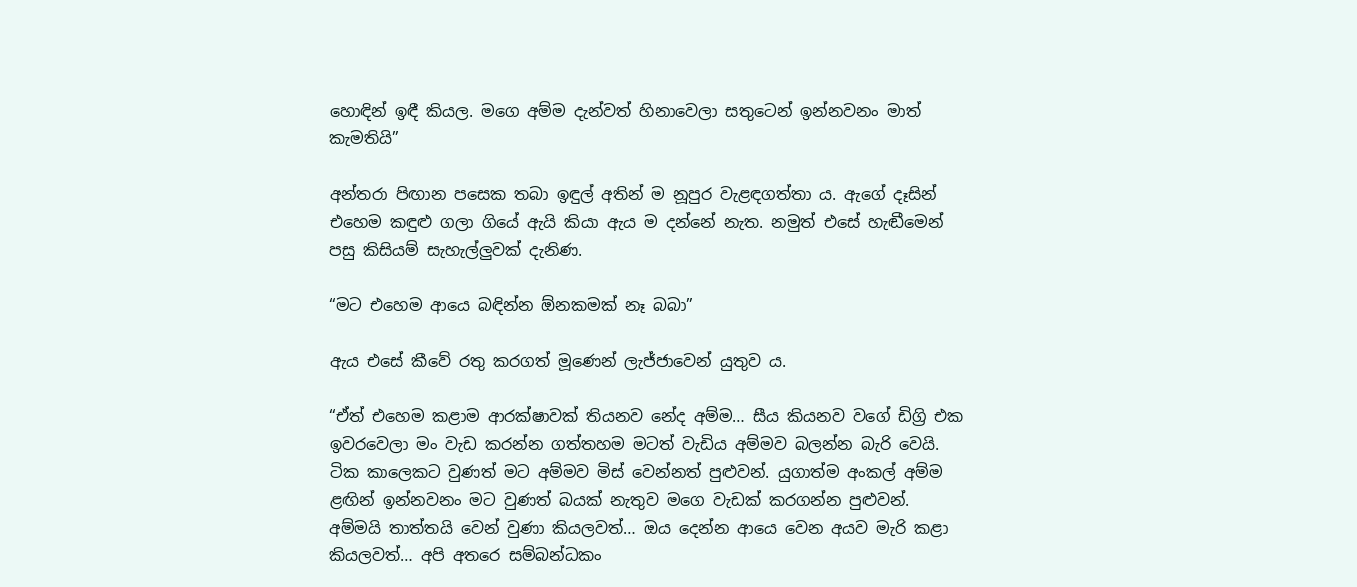හොඳින් ඉඳී කියල. මගෙ අම්ම දැන්වත් හිනාවෙලා සතුටෙන් ඉන්නවනං මාත් කැමතියි”

අන්තරා පිඟාන පසෙක තබා ඉඳුල් අතින් ම නූපුර වැළඳගත්තා ය. ඇගේ දෑසින් එහෙම කඳුළු ගලා ගියේ ඇයි කියා ඇය ම දන්නේ නැත. නමුත් එසේ හැඬීමෙන් පසු කිසියම් සැහැල්ලුවක් දැනිණ.

“මට එහෙම ආයෙ බඳින්න ඕනකමක් නෑ බබා”

ඇය එසේ කීවේ රතු කරගත් මූණෙන් ලැජ්ජාවෙන් යුතුව ය.

“ඒත් එහෙම කළාම ආරක්ෂාවක් තියනව නේද අම්ම… සීය කියනව වගේ ඩිග්‍රි එක ඉවරවෙලා මං වැඩ කරන්න ගත්තහම මටත් වැඩිය අම්මව බලන්න බැරි වෙයි. ටික කාලෙකට වුණත් මට අම්මව මිස් වෙන්නත් පුළුවන්. යුගාත්ම අංකල් අම්ම ළඟින් ඉන්නවනං මට වුණත් බයක් නැතුව මගෙ වැඩක් කරගන්න පුළුවන්. අම්මයි තාත්තයි වෙන් වුණා කියලවත්… ඔය දෙන්න ආයෙ වෙන අයව මැරි කළා කියලවත්… අපි අතරෙ සම්බන්ධකං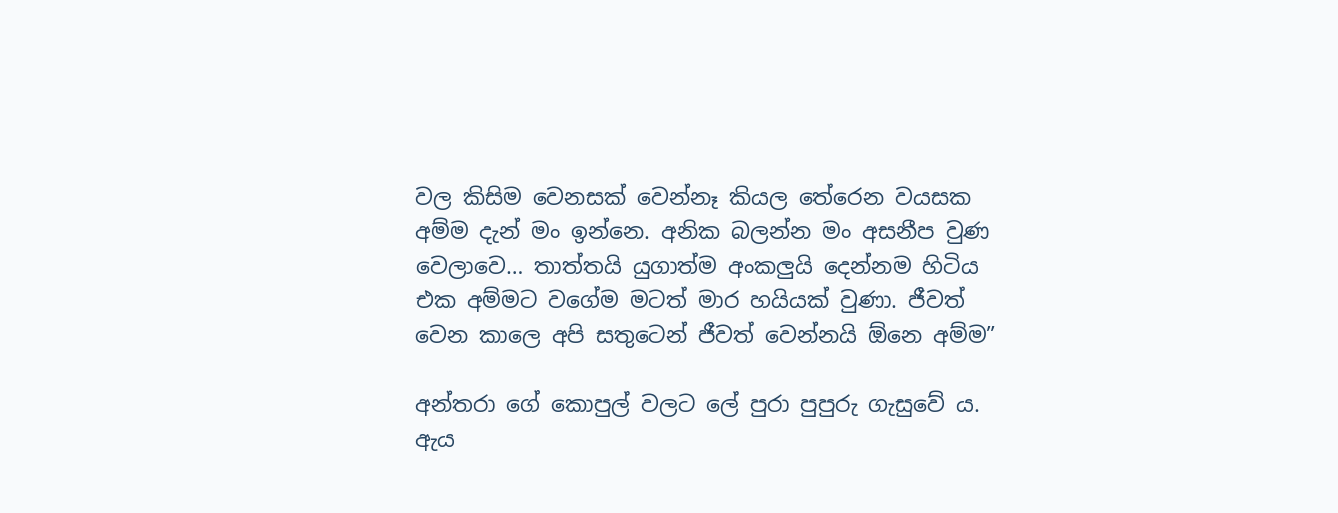වල කිසිම වෙනසක් වෙන්නෑ කියල තේරෙන වයසක අම්ම දැන් මං ඉන්නෙ. අනික බලන්න මං අසනීප වුණ වෙලාවෙ… තාත්තයි යුගාත්ම අංකලුයි දෙන්නම හිටිය එක අම්මට වගේම මටත් මාර හයියක් වුණා. ජීවත් වෙන කාලෙ අපි සතුටෙන් ජීවත් වෙන්නයි ඕනෙ අම්ම”

අන්තරා ගේ කොපුල් වලට ලේ පුරා පුපුරු ගැසුවේ ය. ඇය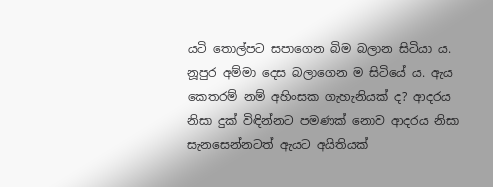යටි තොල්පට සපාගෙන බිම බලාන සිටියා ය. නූපුර අම්මා දෙස බලාගෙන ම සිටියේ ය. ඇය කෙතරම් නම් අහිංසක ගැහැනියක් ද? ආදරය නිසා දුක් විඳින්නට පමණක් නොව ආදරය නිසා සැනසෙන්නටත් ඇයට අයිතියක්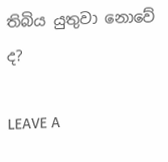තිබිය යුතුවා නොවේ ද?

LEAVE A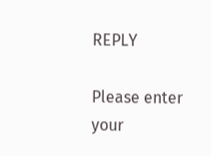REPLY

Please enter your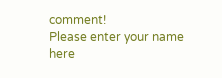comment!
Please enter your name here